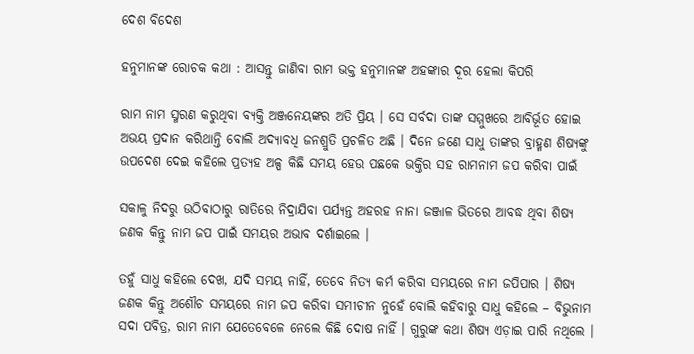ଦେଶ ବିଦେଶ

ହନୁମାନଙ୍କ ରୋଚକ କଥା : ଆସନ୍ତୁ ଜାଣିବା ରାମ ଭକ୍ତ ହନୁମାନଙ୍କ ଅହଙ୍କାର ଦୂର ହେଲା କିପରି

ରାମ ନାମ ସ୍ମରଣ କରୁଥିବା ବ୍ୟକ୍ତି ଅଞ୍ଜନେୟଙ୍କର ଅତି ପ୍ରିୟ । ସେ ସର୍ବଦା ତାଙ୍କ ସମ୍ମୁଖରେ ଆବିର୍ଭୂତ ହୋଇ ଅଭୟ ପ୍ରଦାନ କରିଥାନ୍ତି ବୋଲି ଅଦ୍ୟାବଧି ଜନଶ୍ରୁତି ପ୍ରଚଳିତ ଅଛି । ଦିନେ ଜଣେ ସାଧୁ ତାଙ୍କର ବ୍ରାହ୍ମଣ ଶିଷ୍ୟଙ୍କୁ ଉପଦେଶ ଦେଇ କହିଲେ ପ୍ରତ୍ୟହ ଅଳ୍ପ କିଛି ସମୟ ହେଉ ପଛକେ ଭକ୍ତିର ସହ ରାମନାମ ଜପ କରିବା ପାଇଁ

ସକାଳୁ ନିଦରୁ ଉଠିବାଠାରୁ ରାତିରେ ନିଦ୍ରାଯିବା ପର୍ଯ୍ୟନ୍ତ ଅହରହ ନାନା ଜଞ୍ଜାଳ ଭିତରେ ଆବଦ୍ଧ ଥିବା ଶିଷ୍ୟ ଜଣକ କିନ୍ତୁ ନାମ ଜପ ପାଇଁ ସମୟର ଅଭାବ ଦର୍ଶାଇଲେ ।

ତହୁଁ ସାଧୁ କହିଲେ ଦେଖ, ଯଦି ସମୟ ନାହିଁ, ତେବେ ନିତ୍ୟ କର୍ମ କରିବା ସମୟରେ ନାମ ଜପିପାର । ଶିଷ୍ୟ ଜଣକ କିନ୍ତୁ ଅଶୌଚ ସମୟରେ ନାମ ଜପ କରିବା ସମୀଚୀନ ନୁହେଁ ବୋଲି କହିବାରୁ ସାଧୁ କହିଲେ – ବିଭୁନାମ ସଦା ପବିତ୍ର, ରାମ ନାମ ଯେତେବେଳେ ନେଲେ କିଛି ଦୋଷ ନାହିଁ । ଗୁରୁଙ୍କ କଥା ଶିଷ୍ୟ ଏଡ଼ାଇ ପାରି ନଥିଲେ ।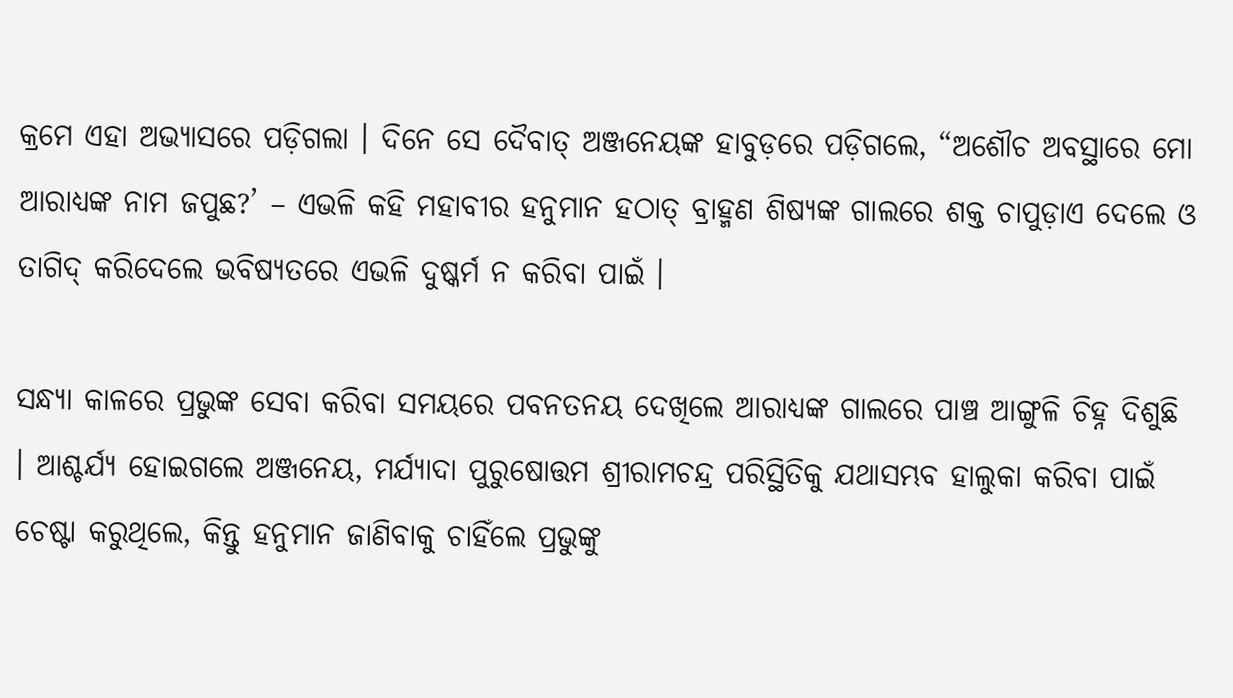କ୍ରମେ ଏହା ଅଭ୍ୟାସରେ ପଡ଼ିଗଲା । ଦିନେ ସେ ଦୈବାତ୍ ଅଞ୍ଜନେୟଙ୍କ ହାବୁଡ଼ରେ ପଡ଼ିଗଲେ, “ଅଶୌଚ ଅବସ୍ଥାରେ ମୋ ଆରାଧ୍ୟଙ୍କ ନାମ ଜପୁଛ?’ – ଏଭଳି କହି ମହାବୀର ହନୁମାନ ହଠାତ୍ ବ୍ରାହ୍ମଣ ଶିଷ୍ୟଙ୍କ ଗାଲରେ ଶକ୍ତ ଚାପୁଡ଼ାଏ ଦେଲେ ଓ ତାଗିଦ୍ କରିଦେଲେ ଭବିଷ୍ୟତରେ ଏଭଳି ଦୁଷ୍କର୍ମ ନ କରିବା ପାଇଁ ।

ସନ୍ଧ୍ୟା କାଳରେ ପ୍ରଭୁଙ୍କ ସେବା କରିବା ସମୟରେ ପବନତନୟ ଦେଖିଲେ ଆରାଧ୍ୟଙ୍କ ଗାଲରେ ପାଞ୍ଚ ଆଙ୍ଗୁଳି ଚିହ୍ନ ଦିଶୁଛି । ଆଶ୍ଚର୍ଯ୍ୟ ହୋଇଗଲେ ଅଞ୍ଜନେୟ, ମର୍ଯ୍ୟାଦା ପୁରୁଷୋତ୍ତମ ଶ୍ରୀରାମଚନ୍ଦ୍ର ପରିସ୍ଥିତିକୁ ଯଥାସମ୍ଭବ ହାଲୁକା କରିବା ପାଇଁ ଚେଷ୍ଟା କରୁଥିଲେ, କିନ୍ତୁ ହନୁମାନ ଜାଣିବାକୁ ଚାହିଁଲେ ପ୍ରଭୁଙ୍କୁ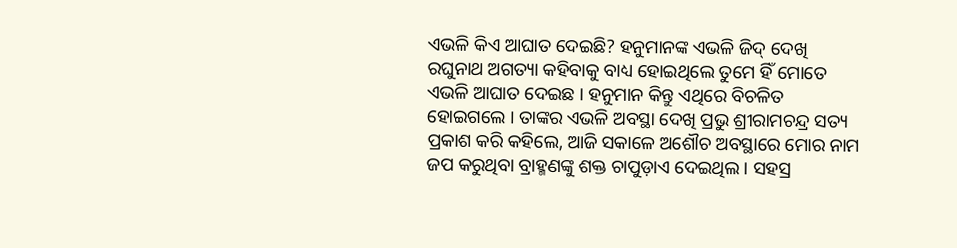ଏଭଳି କିଏ ଆଘାତ ଦେଇଛି? ହନୁମାନଙ୍କ ଏଭଳି ଜିଦ୍ ଦେଖି ରଘୁନାଥ ଅଗତ୍ୟା କହିବାକୁ ବାଧ୍ୟ ହୋଇଥିଲେ ତୁମେ ହିଁ ମୋତେ ଏଭଳି ଆଘାତ ଦେଇଛ । ହନୁମାନ କିନ୍ତୁ ଏଥିରେ ବିଚଳିତ ହୋଇଗଲେ । ତାଙ୍କର ଏଭଳି ଅବସ୍ଥା ଦେଖି ପ୍ରଭୁ ଶ୍ରୀରାମଚନ୍ଦ୍ର ସତ୍ୟ ପ୍ରକାଶ କରି କହିଲେ, ଆଜି ସକାଳେ ଅଶୌଚ ଅବସ୍ଥାରେ ମୋର ନାମ ଜପ କରୁଥିବା ବ୍ରାହ୍ମଣଙ୍କୁ ଶକ୍ତ ଚାପୁଡ଼ାଏ ଦେଇଥିଲ । ସହସ୍ର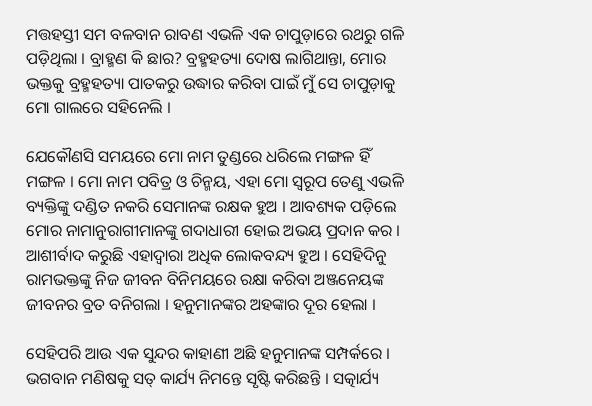ମତ୍ତହସ୍ତୀ ସମ ବଳବାନ ରାବଣ ଏଭଳି ଏକ ଚାପୁଡ଼ାରେ ରଥରୁ ଗଳି ପଡ଼ିଥିଲା । ବ୍ରାହ୍ମଣ କି ଛାର? ବ୍ରହ୍ମହତ୍ୟା ଦୋଷ ଲାଗିଥାନ୍ତା, ମୋର ଭକ୍ତକୁ ବ୍ରହ୍ମହତ୍ୟା ପାତକରୁ ଉଦ୍ଧାର କରିବା ପାଇଁ ମୁଁ ସେ ଚାପୁଡ଼ାକୁ ମୋ ଗାଲରେ ସହିନେଲି ।

ଯେକୌଣସି ସମୟରେ ମୋ ନାମ ତୁଣ୍ଡରେ ଧରିଲେ ମଙ୍ଗଳ ହିଁ ମଙ୍ଗଳ । ମୋ ନାମ ପବିତ୍ର ଓ ଚିନ୍ମୟ, ଏହା ମୋ ସ୍ୱରୂପ ତେଣୁ ଏଭଳି ବ୍ୟକ୍ତିଙ୍କୁ ଦଣ୍ଡିତ ନକରି ସେମାନଙ୍କ ରକ୍ଷକ ହୁଅ । ଆବଶ୍ୟକ ପଡ଼ିଲେ ମୋର ନାମାନୁରାଗୀମାନଙ୍କୁ ଗଦାଧାରୀ ହୋଇ ଅଭୟ ପ୍ରଦାନ କର । ଆଶୀର୍ବାଦ କରୁଛି ଏହାଦ୍ୱାରା ଅଧିକ ଲୋକବନ୍ଦ୍ୟ ହୁଅ । ସେହିଦିନୁ ରାମଭକ୍ତଙ୍କୁ ନିଜ ଜୀବନ ବିନିମୟରେ ରକ୍ଷା କରିବା ଅଞ୍ଜନେୟଙ୍କ ଜୀବନର ବ୍ରତ ବନିଗଲା । ହନୁମାନଙ୍କର ଅହଙ୍କାର ଦୂର ହେଲା ।

ସେହିପରି ଆଉ ଏକ ସୁନ୍ଦର କାହାଣୀ ଅଛି ହନୁମାନଙ୍କ ସମ୍ପର୍କରେ । ଭଗବାନ ମଣିଷକୁ ସତ୍ କାର୍ଯ୍ୟ ନିମନ୍ତେ ସୃଷ୍ଟି କରିଛନ୍ତି । ସତ୍କାର୍ଯ୍ୟ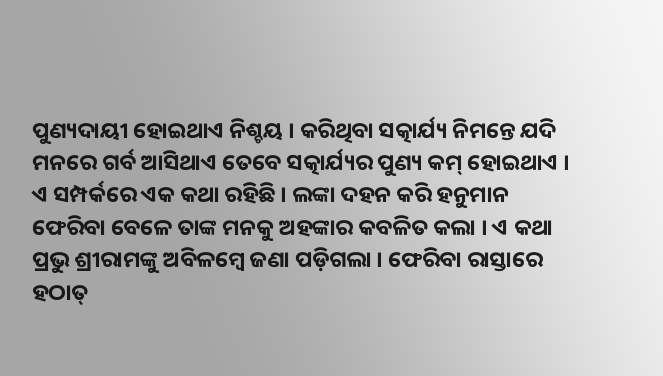ପୁଣ୍ୟଦାୟୀ ହୋଇଥାଏ ନିଶ୍ଚୟ । କରିଥିବା ସତ୍କାର୍ଯ୍ୟ ନିମନ୍ତେ ଯଦି ମନରେ ଗର୍ବ ଆସିଥାଏ ତେବେ ସତ୍କାର୍ଯ୍ୟର ପୁଣ୍ୟ କମ୍ ହୋଇଥାଏ । ଏ ସମ୍ପର୍କରେ ଏକ କଥା ରହିଛି । ଲଙ୍କା ଦହନ କରି ହନୁମାନ ଫେରିବା ବେଳେ ତାଙ୍କ ମନକୁ ଅହଙ୍କାର କବଳିତ କଲା । ଏ କଥା ପ୍ରଭୁ ଶ୍ରୀରାମଙ୍କୁ ଅବିଳମ୍ବେ ଜଣା ପଡ଼ିଗଲା । ଫେରିବା ରାସ୍ତାରେ ହଠାତ୍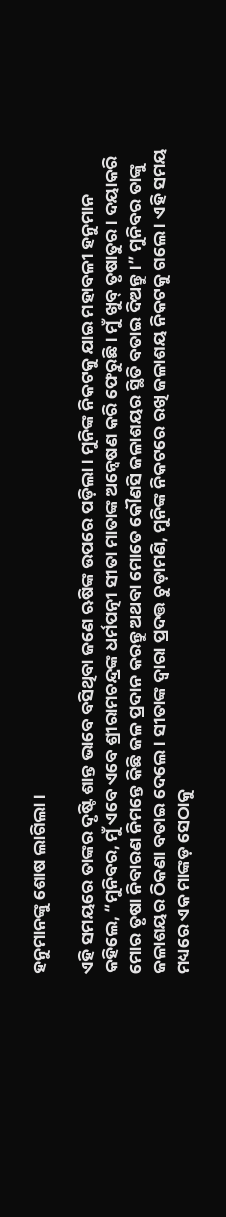ହନୁମାନଙ୍କୁ ଶୋଷ ଲାଗିଲା ।

ଏହି ସମୟରେ ତାଙ୍କର ଦୃଷ୍ଟି ଶାନ୍ତ ଭାବେ ବସିଥିବା ଜଣେ ଋଷିଙ୍କ ଉପରେ ପଡ଼ିଲା । ମୁନିଙ୍କ ନିକଟକୁ ଯାଇ ମହାବଳୀ ହନୁମାନ କହିଲେ, “ମୁନିବର, ମୁଁ ଏବେ ଏବେ ଶ୍ରୀରାମଚନ୍ଦ୍ରଙ୍କ ଧର୍ମପତ୍ନୀ ସୀତା ମାତାଙ୍କ ଅନ୍ୱେଷଣ କରି ଫେରୁଛି । ମୁଁ ଖୁବ୍ ତୃଷାତୁର । ଦୟାକରି ମୋର ତୃଷା ନିବାରଣ ନିମନ୍ତେ କିଛି ଜଳ ପ୍ରଦାନ କରନ୍ତୁ ଅଥବା ମୋତେ କୌଣସି ଜଳାଶୟର ସ୍ଥିତି ବତାଇ ଦିଅନ୍ତୁ ।” ମୁନିବର ତାଙ୍କୁ ଜଳାଶୟର ଠିକଣା ବତାଇ ଦେଲେ । ସୀତାଙ୍କ ଦ୍ୱାରା ପ୍ରଦତ୍ତ ଚୁଡ଼ାମଣି, ମୁନିଙ୍କ ନିକଟରେ ରଖି ଜଳାଶୟ ନିକଟକୁ ଗଲେ । ଏହି ସମୟ ମଧ୍ୟରେ ଏକ ମାଙ୍କଡ଼ ସେଠାକୁ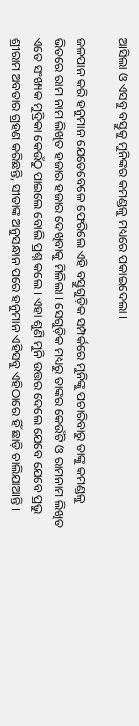ଆସିଲା ଓ ଏସବୁ ବସ୍ତୁକୁ ମୁନିଙ୍କର କମଣ୍ଡଳୁ ମଧ୍ୟରେ ପକାଇଦେଲା ।

ଜଳପାନ କରି ହନୁମାନ ଯେତେବେଳେ ଫେରିଲେ ଏହି ବସ୍ତୁଗୁଡ଼ିକ ସମ୍ପର୍କରେ ମୁନିଙ୍କୁ ପଚାରିବାରୁ ତାଙ୍କୁ କମଣ୍ଡଳୁ ଭିତରେ ରାମ ନାମ ଲିଖିତ ହଜାର ହଜାର ଦେଖିବାକୁ ମିଳିଲା । ସେଗୁଡ଼ିକ ମଧ୍ୟରୁ ତାଙ୍କର କେଉଁଟି ଓ ରାମନାମ ଲିଖିତ ଏତେ ସଂଖ୍ୟକ ମୁଦ୍ରିକା କେଉଁଠୁ ପାଇଲେ ବୋଲି ପ୍ରଶ୍ନ କଲେ । ଏହା ଶୁଣି ମୁନି ଉତ୍ତର ଦେଲେ ଯେବେ ଯେବେ ପ୍ରଭୁ ଶ୍ରୀରାମ ଅବତାର ଗ୍ରହଣ କରିଛନ୍ତି, ସୀତାଙ୍କ ଅନୁସନ୍ଧାନ ପରେ ହନୁମାନ ଏହିସବୁ ଏହିଠାରେ ହିଁ ଛାଡ଼ି ଚାଲିଯାଆନ୍ତି ।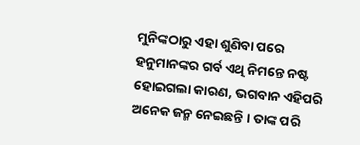ମୁନିଙ୍କଠାରୁ ଏହା ଶୁଣିବା ପରେ ହନୁମାନଙ୍କର ଗର୍ବ ଏଥି ନିମନ୍ତେ ନଷ୍ଟ ହୋଇଗଲା କାରଣ, ଭଗବାନ ଏହିପରି ଅନେକ ଜନ୍ମ ନେଇଛନ୍ତି । ତାଙ୍କ ପରି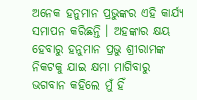ଅନେକ ହନୁମାନ ପ୍ରଭୁଙ୍କର ଏହି କାର୍ଯ୍ୟ ସମାପନ କରିଛନ୍ତି । ଅହଙ୍କାର କ୍ଷୟ ହେବାରୁ ହନୁମାନ ପ୍ରଭୁ ଶ୍ରୀରାମଙ୍କ ନିକଟକୁ ଯାଇ କ୍ଷମା ମାଗିବାରୁ ଭଗବାନ କହିଲେ ମୁଁ ହିଁ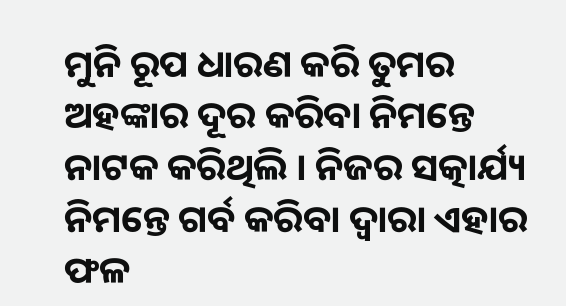ମୁନି ରୂପ ଧାରଣ କରି ତୁମର ଅହଙ୍କାର ଦୂର କରିବା ନିମନ୍ତେ ନାଟକ କରିଥିଲି । ନିଜର ସତ୍କାର୍ଯ୍ୟ ନିମନ୍ତେ ଗର୍ବ କରିବା ଦ୍ୱାରା ଏହାର ଫଳ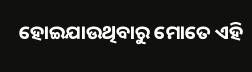ହୋଇଯାଉଥିବାରୁ ମୋତେ ଏହି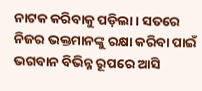ନାଟକ କରିବାକୁ ପଡ଼ିଲା । ସତରେ ନିଜର ଭକ୍ତମାନଙ୍କୁ ରକ୍ଷା କରିବା ପାଇଁ ଭଗବାନ ବିଭିନ୍ନ ରୂପରେ ଆସି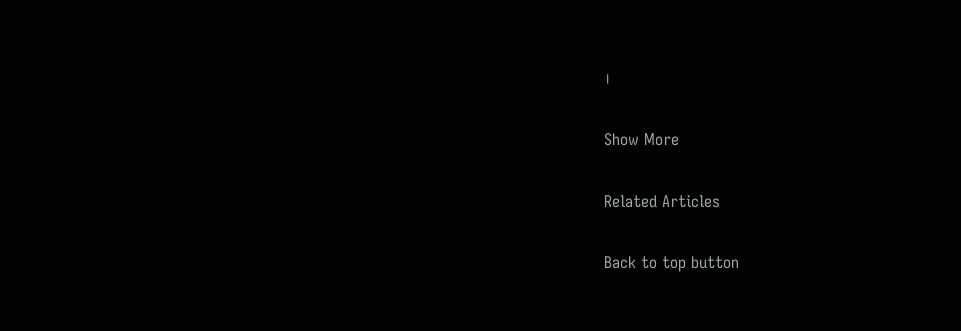।

Show More

Related Articles

Back to top button